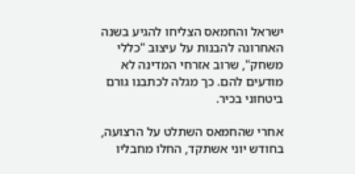ישראל והחמאס הצליחו להגיע בשנה האחרונה להבנות על עיצוב "כללי משחק", שרוב אזרחי המדינה לא מודעים להם. כך מגלה לכתבנו גורם ביטחוני בכיר.

אחרי שהחמאס השתלט על הרצועה, בחודש יוני אשתקד, החלו מחבליו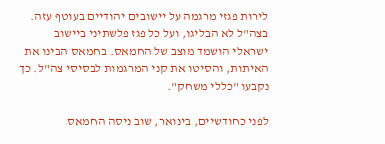לירות פגזי מרגמה על יישובים יהודיים בעוטף עזה. בצה"ל לא הבליגו, ועל כל פגז פלשתיני ביישוב ישראלי הושמד מוצב של החמאס. בחמאס הבינו את האיתות, והסיטו את קני המרגמות לבסיסי צה"ל. כך נקבעו "כללי משחק".

לפני כחודשיים, בינואר, שוב ניסה החמאס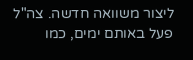ליצור משוואה חדשה. צה"ל פעל באותם ימים, כמו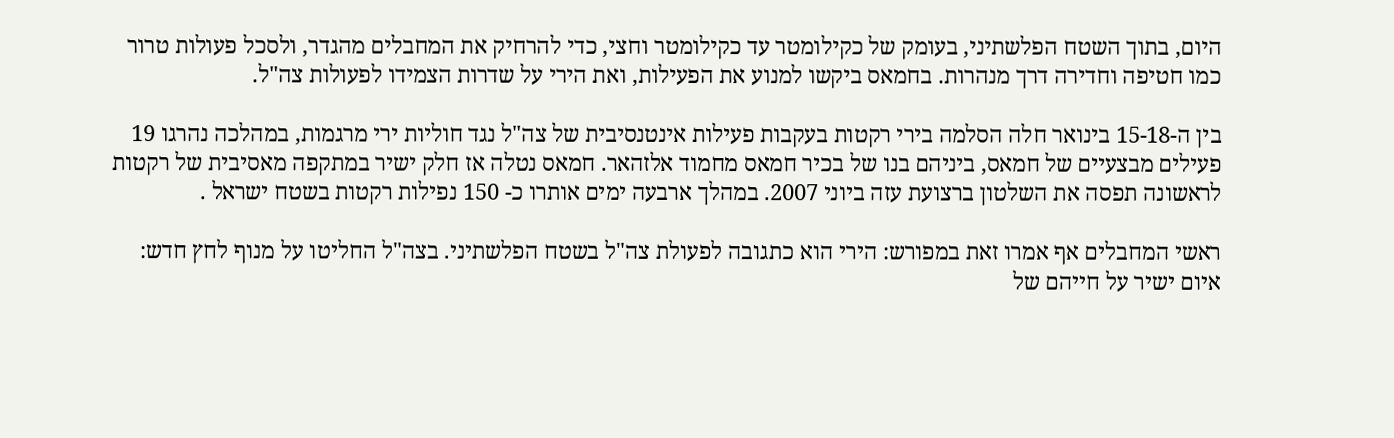היום, בתוך השטח הפלשתיני, בעומק של כקילומטר עד כקילומטר וחצי, כדי להרחיק את המחבלים מהגדר, ולסכל פעולות טרור כמו חטיפה וחדירה דרך מנהרות. בחמאס ביקשו למנוע את הפעילות, ואת הירי על שדרות הצמידו לפעולות צה"ל.

בין ה-15-18 בינואר חלה הסלמה בירי רקטות בעקבות פעילות אינטנסיבית של צה"ל נגד חוליות ירי מרגמות, במהלכה נהרגו 19 פעילים מבצעיים של חמאס, ביניהם בנו של בכיר חמאס מחמוד אלזהאר. חמאס נטלה אז חלק ישיר במתקפה מאסיבית של רקטות לראשונה תפסה את השלטון ברצועת עזה ביוני 2007. במהלך ארבעה ימים אותרו כ- 150 נפילות רקטות בשטח ישראל .

ראשי המחבלים אף אמרו זאת במפורש: הירי הוא כתגובה לפעולת צה"ל בשטח הפלשתיני. בצה"ל החליטו על מנוף לחץ חדש: איום ישיר על חייהם של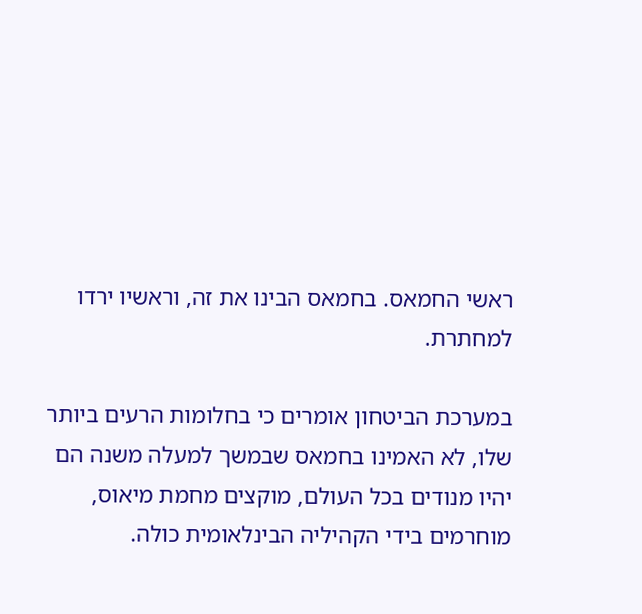ראשי החמאס. בחמאס הבינו את זה, וראשיו ירדו למחתרת.

במערכת הביטחון אומרים כי בחלומות הרעים ביותר שלו, לא האמינו בחמאס שבמשך למעלה משנה הם יהיו מנודים בכל העולם, מוקצים מחמת מיאוס, מוחרמים בידי הקהיליה הבינלאומית כולה.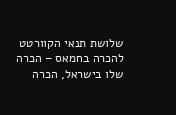שלושת תנאי הקוורטט להכרה בחמאס – הכרה שלו בישראל, הכרה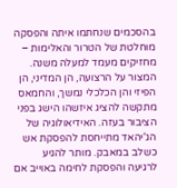בהסכמים שנחתמו איתה והפסקה מוחלטת של הטרור והאלימות – מחזיקים מעמד למעלה משנה. המצור על הרצועה, הן המדיני, הן הפיזי והן הכלכלי נמשך, והחמאס מתקשה להציג איזשהו הישג בפני הציבור בעזה. האידיאולוגיה של הג'יהאד מתייחסת להפסקת אש כשלב במאבק. מותר להגיע לרגיעה והפסקת לחימה באוייב אם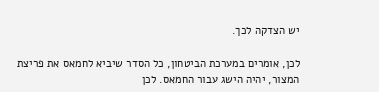יש הצדקה לכך.

לכן, אומרים במערכת הביטחון, כל הסדר שיביא לחמאס את פריצת המצור, יהיה הישג עבור החמאס. לכן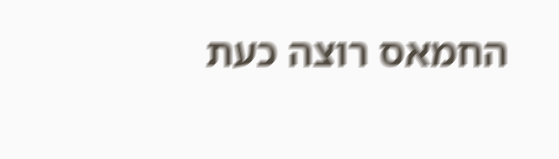החמאס רוצה כעת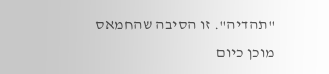"תהדיה". זו הסיבה שהחמאס מוכן כיום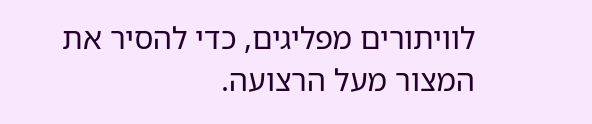לוויתורים מפליגים, כדי להסיר את המצור מעל הרצועה.